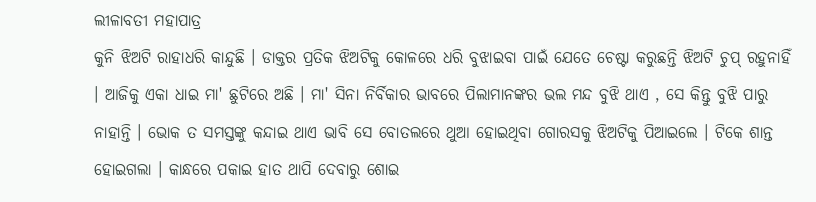ଲୀଳାବତୀ ମହାପାତ୍ର
କୁନି ଝିଅଟି ରାହାଧରି କାନ୍ଦୁଛି । ଡାକ୍ତର ପ୍ରତିକ ଝିଅଟିକୁ କୋଳରେ ଧରି ବୁଝାଇବା ପାଇଁ ଯେତେ ଚେଷ୍ଟା କରୁଛନ୍ତି ଝିଅଟି ଚୁପ୍ ରହୁନାହିଁ । ଆଜିକୁ ଏକା ଧାଇ ମା' ଛୁଟିରେ ଅଛି । ମା' ସିନା ନିର୍ବିକାର ଭାବରେ ପିଲାମାନଙ୍କର ଭଲ ମନ୍ଦ ବୁଝି ଥାଏ , ସେ କିନ୍ତୁ ବୁଝି ପାରୁ ନାହାନ୍ତି । ଭୋକ ତ ସମସ୍ତଙ୍କୁ କନ୍ଦାଇ ଥାଏ ଭାବି ସେ ବୋତଲରେ ଥୁଆ ହୋଇଥିବା ଗୋରସକୁ ଝିଅଟିକୁ ପିଆଇଲେ । ଟିକେ ଶାନ୍ତ ହୋଇଗଲା । କାନ୍ଧରେ ପକାଇ ହାତ ଥାପି ଦେବାରୁ ଶୋଇ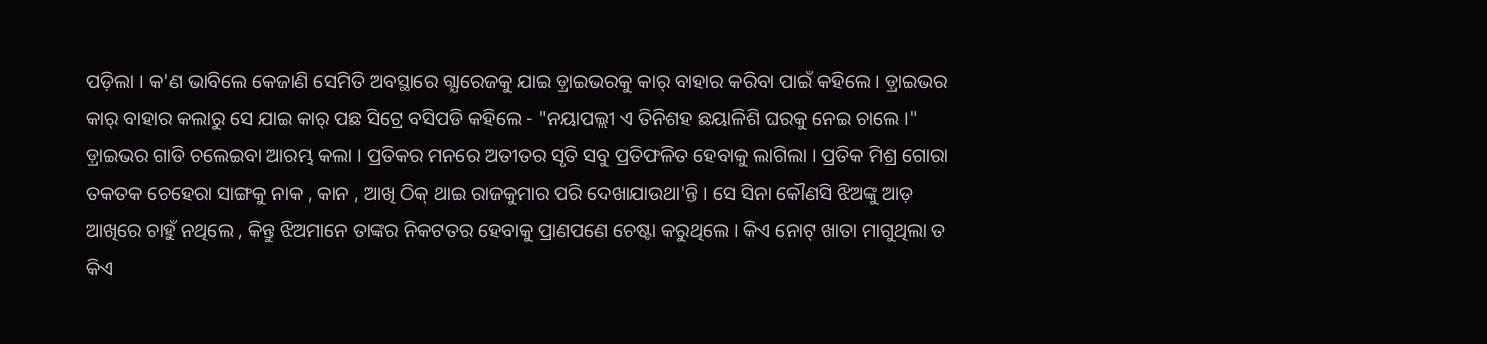ପଡ଼ିଲା । କ'ଣ ଭାବିଲେ କେଜାଣି ସେମିତି ଅବସ୍ଥାରେ ଗ୍ଯାରେଜକୁ ଯାଇ ଡ଼୍ରାଇଭରକୁ କାର୍ ବାହାର କରିବା ପାଇଁ କହିଲେ । ଡ଼୍ରାଇଭର କାର୍ ବାହାର କଲାରୁ ସେ ଯାଇ କାର୍ ପଛ ସିଟ୍ରେ ବସିପଡି କହିଲେ - "ନୟାପଲ୍ଲୀ ଏ ତିନିଶହ ଛୟାଳିଶି ଘରକୁ ନେଇ ଚାଲେ ।" ଡ଼୍ରାଇଭର ଗାଡି ଚଲେଇବା ଆରମ୍ଭ କଲା । ପ୍ରତିକର ମନରେ ଅତୀତର ସୃତି ସବୁ ପ୍ରତିଫଳିତ ହେବାକୁ ଲାଗିଲା । ପ୍ରତିକ ମିଶ୍ର ଗୋରା ତକତକ ଚେହେରା ସାଙ୍ଗକୁ ନାକ , କାନ , ଆଖି ଠିକ୍ ଥାଇ ରାଜକୁମାର ପରି ଦେଖାଯାଉଥା'ନ୍ତି । ସେ ସିନା କୌଣସି ଝିଅଙ୍କୁ ଆଡ଼ ଆଖିରେ ଚାହୁଁ ନଥିଲେ , କିନ୍ତୁ ଝିଅମାନେ ତାଙ୍କର ନିକଟତର ହେବାକୁ ପ୍ରାଣପଣେ ଚେଷ୍ଟା କରୁଥିଲେ । କିଏ ନୋଟ୍ ଖାତା ମାଗୁଥିଲା ତ କିଏ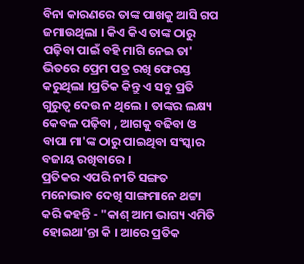ବିନା କାରଣରେ ତାଙ୍କ ପାଖକୁ ଆସି ଗପ ଜମାଉଥିଲା । କିଏ କିଏ ତାଙ୍କ ଠାରୁ ପଢ଼ିବା ପାଇଁ ବହି ମାଗି ନେଇ ତା' ଭିତରେ ପ୍ରେମ ପତ୍ର ରଖି ଫେରସ୍ତ କରୁଥିଲା ।ପ୍ରତିକ କିନ୍ତୁ ଏ ସବୁ ପ୍ରତି ଗୁରୁତ୍ବ ଦେଉ ନ ଥିଲେ । ତାଙ୍କର ଲକ୍ଷ୍ୟ କେବଳ ପଢ଼ିବା , ଆଗକୁ ବଢିବା ଓ ବାପା ମା'ଙ୍କ ଠାରୁ ପାଇଥିବା ସଂସ୍କାର ବଜାୟ ରଖିବାରେ ।
ପ୍ରତିକର ଏପରି ନୀତି ସଙ୍ଗତ ମନୋଭାବ ଦେଖି ସାଙ୍ଗମାନେ ଥଟ୍ଟା କରି କହନ୍ତି - "କାଶ୍ ଆମ ଭାଗ୍ୟ ଏମିତି ହୋଇଥା'ନ୍ତା କି । ଆରେ ପ୍ରତିକ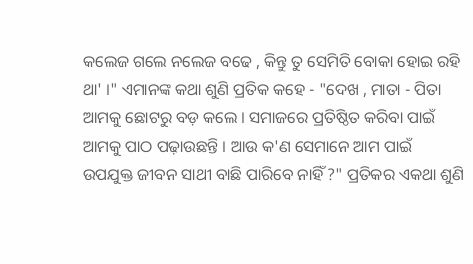କଲେଜ ଗଲେ ନଲେଜ ବଢେ , କିନ୍ତୁ ତୁ ସେମିତି ବୋକା ହୋଇ ରହି ଥା' ।" ଏମାନଙ୍କ କଥା ଶୁଣି ପ୍ରତିକ କହେ - "ଦେଖ , ମାତା - ପିତା ଆମକୁ ଛୋଟରୁ ବଡ଼ କଲେ । ସମାଜରେ ପ୍ରତିଷ୍ଠିତ କରିବା ପାଇଁ ଆମକୁ ପାଠ ପଢ଼ାଉଛନ୍ତି । ଆଉ କ'ଣ ସେମାନେ ଆମ ପାଇଁ ଉପଯୁକ୍ତ ଜୀବନ ସାଥୀ ବାଛି ପାରିବେ ନାହିଁ ?" ପ୍ରତିକର ଏକଥା ଶୁଣି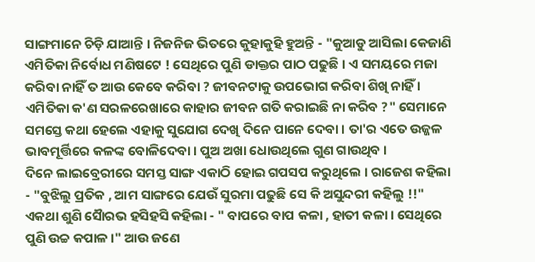ସାଙ୍ଗମାନେ ଚିଡ଼ି ଯାଆନ୍ତି । ନିଜନିଜ ଭିତରେ କୁହାକୁହି ହୁଅନ୍ତି - "କୁଆଡୁ ଆସିଲା କେଜାଣି ଏମିତିକା ନିର୍ବୋଧ ମଣିଷଟେ ! ସେଥିରେ ପୁଣି ଡାକ୍ତର ପାଠ ପଢୁଛି । ଏ ସମୟରେ ମଜା କରିବା ନାହିଁ ତ ଆଉ କେବେ କରିବା ? ଜୀବନଟାକୁ ଉପଭୋଗ କରିବା ଶିଖି ନାହିଁ । ଏମିତିକା କ'ଣ ସରଳରେଖାରେ କାହାର ଜୀବନ ଗତି କରାଇଛି ନା କରିବ ?" ସେମାନେ ସମସ୍ତେ କଥା ହେଲେ ଏହାକୁ ସୁଯୋଗ ଦେଖି ଦିନେ ପାନେ ଦେବା । ତା'ର ଏତେ ଉଜ୍ଜଳ ଭାବମୂର୍ତ୍ତିରେ କଳଙ୍କ ବୋଳିଦେବା । ପୁଅ ଅଖା ଧୋଉଥିଲେ ଗୁଣ ଗାଉଥିବ ।
ଦିନେ ଲାଇବ୍ରେରୀରେ ସମସ୍ତ ସାଙ୍ଗ ଏକାଠି ହୋଇ ଗପସପ କରୁଥିଲେ । ରାଜେଶ କହିଲା - "ବୁଝିଲୁ ପ୍ରତିକ , ଆମ ସାଙ୍ଗରେ ଯେଉଁ ସୁରମା ପଢୁଛି ସେ କି ଅସୁନ୍ଦରୀ କହିଲୁ !!" ଏକଥା ଶୁଣି ସୈାରଭ ହସିହସି କହିଲା - " ବାପରେ ବାପ କଳା , ହାତୀ କଳା । ସେଥିରେ ପୁଣି ଉଚ୍ଚ କପାଳ ।" ଆଉ ଜଣେ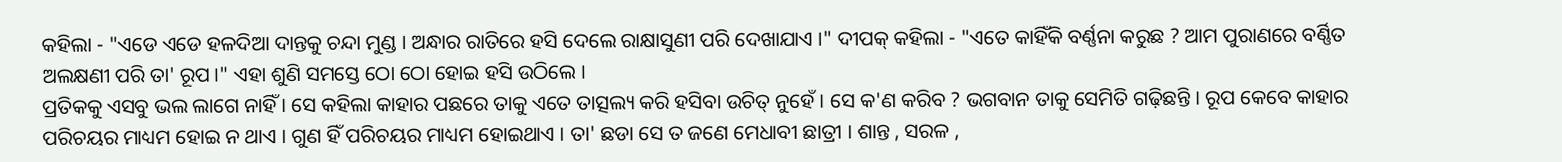କହିଲା - "ଏଡେ ଏଡେ ହଳଦିଆ ଦାନ୍ତକୁ ଚନ୍ଦା ମୁଣ୍ଡ । ଅନ୍ଧାର ରାତିରେ ହସି ଦେଲେ ରାକ୍ଷାସୁଣୀ ପରି ଦେଖାଯାଏ ।" ଦୀପକ୍ କହିଲା - "ଏତେ କାହିଁକି ବର୍ଣ୍ଣନା କରୁଛ ? ଆମ ପୁରାଣରେ ବର୍ଣ୍ଣିତ ଅଲକ୍ଷଣୀ ପରି ତା' ରୂପ ।" ଏହା ଶୁଣି ସମସ୍ତେ ଠୋ ଠୋ ହୋଇ ହସି ଉଠିଲେ ।
ପ୍ରତିକକୁ ଏସବୁ ଭଲ ଲାଗେ ନାହିଁ । ସେ କହିଲା କାହାର ପଛରେ ତାକୁ ଏତେ ତାତ୍ସଲ୍ୟ କରି ହସିବା ଉଚିତ୍ ନୁହେଁ । ସେ କ'ଣ କରିବ ? ଭଗବାନ ତାକୁ ସେମିତି ଗଢ଼ିଛନ୍ତି । ରୂପ କେବେ କାହାର ପରିଚୟର ମାଧ୍ୟମ ହୋଇ ନ ଥାଏ । ଗୁଣ ହିଁ ପରିଚୟର ମାଧ୍ୟମ ହୋଇଥାଏ । ତା' ଛଡା ସେ ତ ଜଣେ ମେଧାବୀ ଛାତ୍ରୀ । ଶାନ୍ତ , ସରଳ ,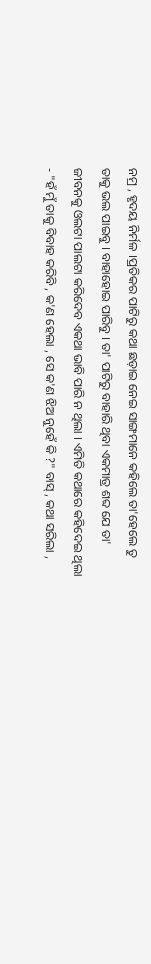ନମ୍ର , ହୃଦୟ ନିର୍ମଳ ।ପ୍ରତିକର ପାଟିରୁ କଥା ଛଡ଼ାଇ ନେଇ ସାଙ୍ଗମାନେ କହିଲେ ତା'ହେଲେ ତୁ ତାକୁ ଭଲ ପାଇବୁ । ବାହାହୋଇ ପାରିବୁ । ତା' ପାଟିରୁ ବାହାରି ଥିବା ଏକମାତ୍ର ଶବ୍ଦ ଯେ ତା' ଜୀବନକୁ ଓଲଟା ପାଲଟା କରିଦେବ ଏକଥା ଭାବି ପାରି ନ ଥିଲା । ଏମିତି କଥାରେ କହିଦେଇ ଥିଲା - "ହଁ ମୁଁ ତାକୁ ବିବାହ କରିବି , କ'ଣ ହେଲା , ସେ କ'ଣ ଝିଅ ନୁହେଁ କି ?" ବାସ୍ , କଥା ସରିଲା ,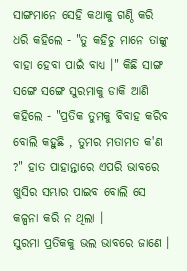ସାଙ୍ଗମାନେ ସେହି କଥାକୁ ଗଣ୍ଠି କରି ଧରି କହିଲେ - "ତୁ କହିଚୁ ମାନେ ତାଙ୍କୁ ବାହା ହେବା ପାଇଁ ବାଧ୍ୟ ।" କିଛି ସାଙ୍ଗ ସଙ୍ଗେ ସଙ୍ଗେ ସୁରମାକୁ ଡାକି ଆଣି କହିଲେ - "ପ୍ରତିକ ତୁମକୁ ବିବାହ କରିବ ବୋଲି କହୁଛି , ତୁମର ମତାମତ କ'ଣ ?" ହାତ ପାହାନ୍ତାରେ ଏପରି ଭାବରେ ଖୁସିର ସମ୍ଭାର ପାଇବ ବୋଲି ସେ କଳ୍ପନା କରି ନ ଥିଲା ।
ସୁରମା ପ୍ରତିକକୁ ଭଲ ଭାବରେ ଜାଣେ ।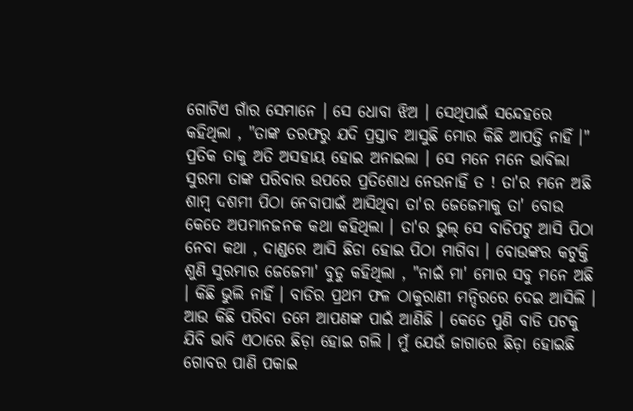ଗୋଟିଏ ଗାଁର ସେମାନେ । ସେ ଧୋବା ଝିଅ । ସେଥିପାଇଁ ସନ୍ଦେହରେ କହିଥିଲା , "ତାଙ୍କ ତରଫରୁ ଯଦି ପ୍ରସ୍ତାବ ଆସୁଛି ମୋର କିଛି ଆପତ୍ତି ନାହିଁ ।" ପ୍ରତିକ ତାକୁ ଅତି ଅସହାୟ ହୋଇ ଅନାଇଲା । ସେ ମନେ ମନେ ଭାବିଲା ସୁରମା ତାଙ୍କ ପରିବାର ଉପରେ ପ୍ରତିଶୋଧ ନେଉନାହିଁ ତ ! ତା'ର ମନେ ଅଛି ଶାମ୍ବ ଦଶମୀ ପିଠା ନେବାପାଇଁ ଆସିଥିବା ତା'ର ଜେଜେମାକୁ ତା' ବୋଉ କେତେ ଅପମାନଜନକ କଥା କହିଥିଲା । ତା'ର ଭୁଲ୍ ସେ ବାଡିପଟୁ ଆସି ପିଠା ନେବା କଥା , ଦାଣ୍ଡରେ ଆସି ଛିଡା ହୋଇ ପିଠା ମାଗିବା । ବୋଉଙ୍କର କଟୁକ୍ତି ଶୁଣି ସୁରମାର ଜେଜେମା' ବୁଡୁ କହିଥିଲା , "ନାଇଁ ମା' ମୋର ସବୁ ମନେ ଅଛି । କିଛି ଭୁଲି ନାହିଁ । ବାଡିର ପ୍ରଥମ ଫଳ ଠାକୁରାଣୀ ମନ୍ଦିରରେ ଦେଇ ଆସିଲି । ଆଉ କିଛି ପରିବା ତମେ ଆପଣଙ୍କ ପାଇଁ ଆଣିଛି । କେତେ ପୁଣି ବାଡି ପଟକୁ ଯିବି ଭାବି ଏଠାରେ ଛିଡ଼ା ହୋଇ ଗଲି । ମୁଁ ଯେଉଁ ଜାଗାରେ ଛିଡ଼ା ହୋଇଛି ଗୋବର ପାଣି ପକାଇ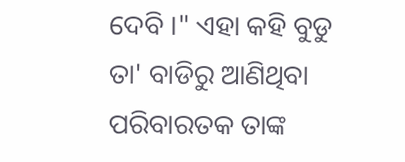ଦେବି ।" ଏହା କହି ବୁଡୁ ତା' ବାଡିରୁ ଆଣିଥିବା ପରିବାରତକ ତାଙ୍କ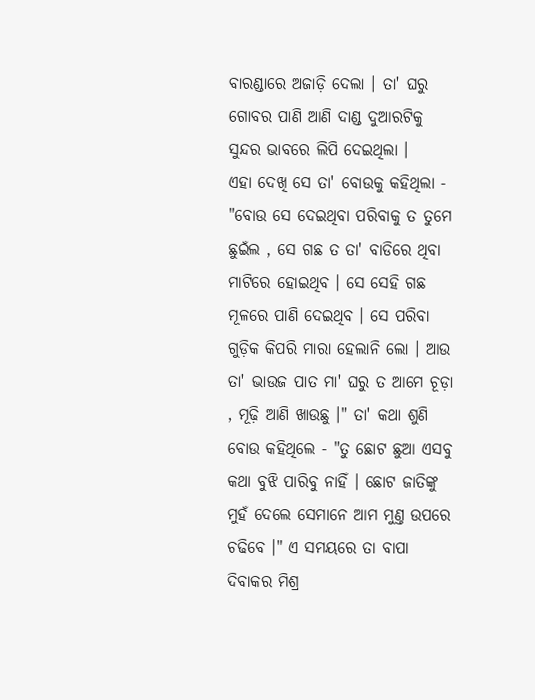ବାରଣ୍ଡାରେ ଅଜାଡ଼ି ଦେଲା । ତା' ଘରୁ ଗୋବର ପାଣି ଆଣି ଦାଣ୍ଡ ଦୁଆରଟିକୁ ସୁନ୍ଦର ଭାବରେ ଲିପି ଦେଇଥିଲା ।
ଏହା ଦେଖି ସେ ତା' ବୋଉକୁ କହିଥିଲା - "ବୋଉ ସେ ଦେଇଥିବା ପରିବାକୁ ତ ତୁମେ ଛୁଇଁଲ , ସେ ଗଛ ତ ତା' ବାଡିରେ ଥିବା ମାଟିରେ ହୋଇଥିବ । ସେ ସେହି ଗଛ ମୂଳରେ ପାଣି ଦେଇଥିବ । ସେ ପରିବା ଗୁଡ଼ିକ କିପରି ମାରା ହେଲାନି ଲୋ । ଆଉ ତା' ଭାଉଜ ପାତ ମା' ଘରୁ ତ ଆମେ ଚୂଡ଼ା , ମୂଢ଼ି ଆଣି ଖାଉଛୁ ।" ତା' କଥା ଶୁଣି ବୋଉ କହିଥିଲେ - "ତୁ ଛୋଟ ଛୁଆ ଏସବୁ କଥା ବୁଝି ପାରିବୁ ନାହିଁ । ଛୋଟ ଜାତିଙ୍କୁ ମୁହଁ ଦେଲେ ସେମାନେ ଆମ ମୁଣ୍ତ ଉପରେ ଚଢିବେ ।" ଏ ସମୟରେ ତା ବାପା ଦିବାକର ମିଶ୍ର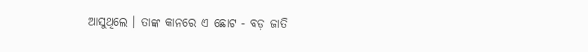ଆସୁଥିଲେ । ତାଙ୍କ କାନରେ ଏ ଛୋଟ - ବଡ଼ ଜାତି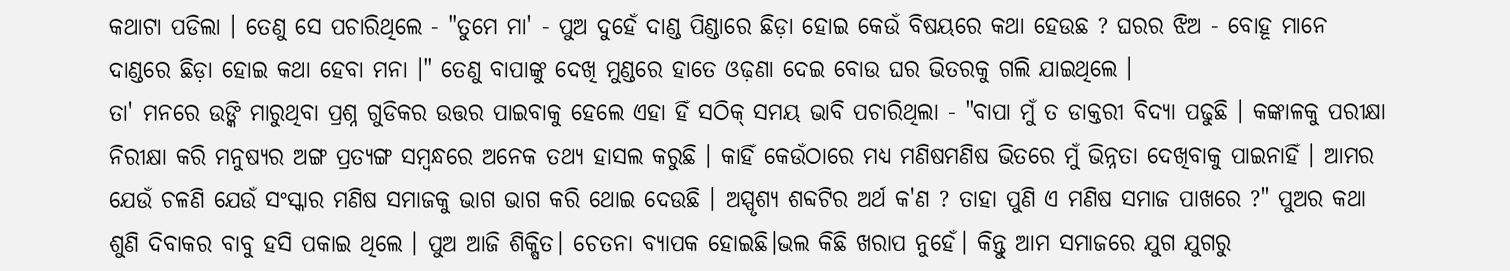କଥାଟା ପଡିଲା । ତେଣୁ ସେ ପଚାରିଥିଲେ - "ତୁମେ ମା' - ପୁଅ ଦୁହେଁ ଦାଣ୍ଡ ପିଣ୍ଡାରେ ଛିଡ଼ା ହୋଇ କେଉଁ ବିଷୟରେ କଥା ହେଉଛ ? ଘରର ଝିଅ - ବୋହୂ ମାନେ ଦାଣ୍ଡରେ ଛିଡ଼ା ହୋଇ କଥା ହେବା ମନା ।" ତେଣୁ ବାପାଙ୍କୁ ଦେଖି ମୁଣ୍ଡରେ ହାତେ ଓଢ଼ଣା ଦେଇ ବୋଉ ଘର ଭିତରକୁ ଗଲି ଯାଇଥିଲେ ।
ତା' ମନରେ ଉଙ୍କି ମାରୁଥିବା ପ୍ରଶ୍ନ ଗୁଡିକର ଉତ୍ତର ପାଇବାକୁ ହେଲେ ଏହା ହିଁ ସଠିକ୍ ସମୟ ଭାବି ପଚାରିଥିଲା - "ବାପା ମୁଁ ତ ଡାକ୍ତରୀ ବିଦ୍ୟା ପଢୁଛି । କଙ୍କାଳକୁ ପରୀକ୍ଷା ନିରୀକ୍ଷା କରି ମନୁଷ୍ୟର ଅଙ୍ଗ ପ୍ରତ୍ୟଙ୍ଗ ସମ୍ବନ୍ଧରେ ଅନେକ ତଥ୍ୟ ହାସଲ କରୁଛି । କାହିଁ କେଉଁଠାରେ ମଧ୍ୟ ମଣିଷମଣିଷ ଭିତରେ ମୁଁ ଭିନ୍ନତା ଦେଖିବାକୁ ପାଇନାହିଁ । ଆମର ଯେଉଁ ଚଳଣି ଯେଉଁ ସଂସ୍କାର ମଣିଷ ସମାଜକୁ ଭାଗ ଭାଗ କରି ଥୋଇ ଦେଉଛି । ଅସ୍ପୃଶ୍ୟ ଶବ୍ଦଟିର ଅର୍ଥ କ'ଣ ? ତାହା ପୁଣି ଏ ମଣିଷ ସମାଜ ପାଖରେ ?" ପୁଅର କଥା ଶୁଣି ଦିବାକର ବାବୁ ହସି ପକାଇ ଥିଲେ । ପୁଅ ଆଜି ଶିକ୍ଷିତ। ଚେତନା ବ୍ୟାପକ ହୋଇଛି।ଭଲ କିଛି ଖରାପ ନୁହେଁ। କିନ୍ତୁ ଆମ ସମାଜରେ ଯୁଗ ଯୁଗରୁ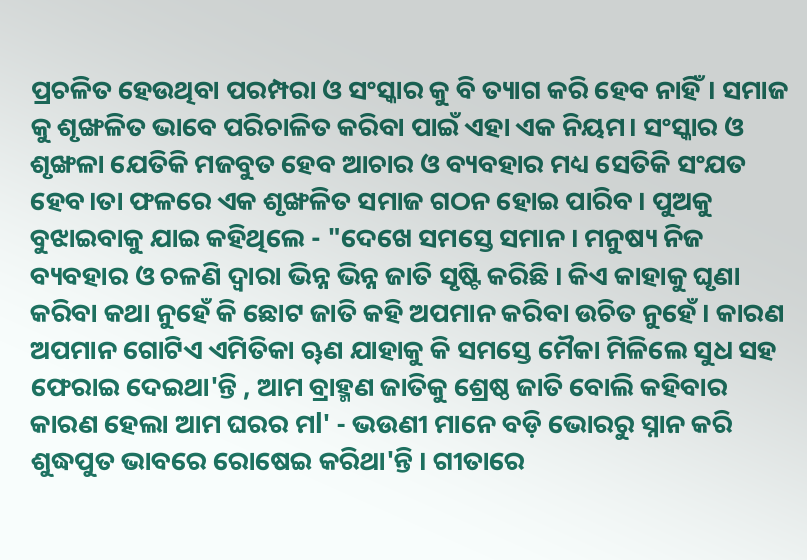ପ୍ରଚଳିତ ହେଉଥିବା ପରମ୍ପରା ଓ ସଂସ୍କାର କୁ ବି ତ୍ୟାଗ କରି ହେବ ନାହିଁ। ସମାଜ କୁ ଶୃଙ୍ଖଳିତ ଭାବେ ପରିଚାଳିତ କରିବା ପାଇଁ ଏହା ଏକ ନିୟମ। ସଂସ୍କାର ଓ ଶୃଙ୍ଖଳା ଯେତିକି ମଜବୁତ ହେବ ଆଚାର ଓ ବ୍ୟବହାର ମଧ୍ୟ ସେତିକି ସଂଯତ ହେବ।ତା ଫଳରେ ଏକ ଶୃଙ୍ଖଳିତ ସମାଜ ଗଠନ ହୋଇ ପାରିବ । ପୁଅକୁ ବୁଝାଇବାକୁ ଯାଇ କହିଥିଲେ - "ଦେଖେ ସମସ୍ତେ ସମାନ । ମନୁଷ୍ୟ ନିଜ ବ୍ୟବହାର ଓ ଚଳଣି ଦ୍ବାରା ଭିନ୍ନ ଭିନ୍ନ ଜାତି ସୃଷ୍ଟି କରିଛି । କିଏ କାହାକୁ ଘୃଣା କରିବା କଥା ନୁହେଁ କି ଛୋଟ ଜାତି କହି ଅପମାନ କରିବା ଉଚିତ ନୁହେଁ । କାରଣ ଅପମାନ ଗୋଟିଏ ଏମିତିକା ୠଣ ଯାହାକୁ କି ସମସ୍ତେ ମୈକା ମିଳିଲେ ସୁଧ ସହ ଫେରାଇ ଦେଇଥା'ନ୍ତି , ଆମ ବ୍ରାହ୍ମଣ ଜାତିକୁ ଶ୍ରେଷ୍ଠ ଜାତି ବୋଲି କହିବାର କାରଣ ହେଲା ଆମ ଘରର ମl' - ଭଉଣୀ ମାନେ ବଡ଼ି ଭୋରରୁ ସ୍ନାନ କରି ଶୁଦ୍ଧପୁତ ଭାବରେ ରୋଷେଇ କରିଥା'ନ୍ତି । ଗୀତାରେ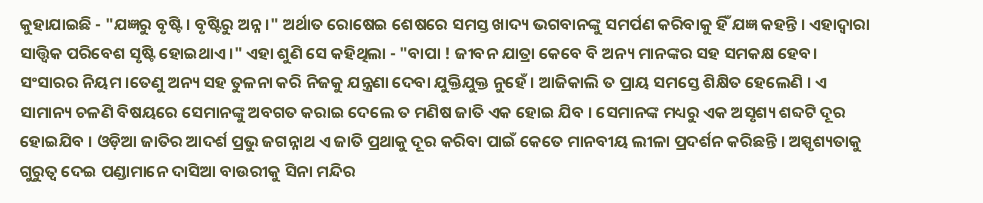କୁହାଯାଇଛି - "ଯଜ୍ଞରୁ ବୃଷ୍ଟି । ବୃଷ୍ଟିରୁ ଅନ୍ନ ।" ଅର୍ଥାତ ରୋଷେଇ ଶେଷରେ ସମସ୍ତ ଖାଦ୍ୟ ଭଗବାନଙ୍କୁ ସମର୍ପଣ କରିବାକୁ ହିଁ ଯଜ୍ଞ କହନ୍ତି । ଏହାଦ୍ବାରା ସାତ୍ତ୍ୱିକ ପରିବେଶ ସୃଷ୍ଟି ହୋଇଥାଏ ।" ଏହା ଶୁଣି ସେ କହିଥିଲା - "ବାପା ! ଜୀବନ ଯାତ୍ରା କେବେ ବି ଅନ୍ୟ ମାନଙ୍କର ସହ ସମକକ୍ଷ ହେବ। ସଂସାରର ନିୟମ ।ତେଣୁ ଅନ୍ୟ ସହ ତୁଳନା କରି ନିଜକୁ ଯନ୍ତ୍ରଣା ଦେବା ଯୁକ୍ତିଯୁକ୍ତ ନୁହେଁ । ଆଜିକାଲି ତ ପ୍ରାୟ ସମସ୍ତେ ଶିକ୍ଷିତ ହେଲେଣି । ଏ ସାମାନ୍ୟ ଚଳଣି ବିଷୟରେ ସେମାନଙ୍କୁ ଅବଗତ କରାଇ ଦେଲେ ତ ମଣିଷ ଜାତି ଏକ ହୋଇ ଯିବ । ସେମାନଙ୍କ ମଧ୍ୟରୁ ଏକ ଅସୃଶ୍ୟ ଶବ୍ଦଟି ଦୂର ହୋଇଯିବ । ଓଡ଼ିଆ ଜାତିର ଆଦର୍ଶ ପ୍ରଭୁ ଜଗନ୍ନାଥ ଏ ଜାତି ପ୍ରଥାକୁ ଦୂର କରିବା ପାଇଁ କେତେ ମାନବୀୟ ଲୀଳା ପ୍ରଦର୍ଶନ କରିଛନ୍ତି । ଅସ୍ପୃଶ୍ୟତାକୁ ଗୁରୁତ୍ବ ଦେଇ ପଣ୍ଡାମାନେ ଦାସିଆ ବାଉରୀକୁ ସିନା ମନ୍ଦିର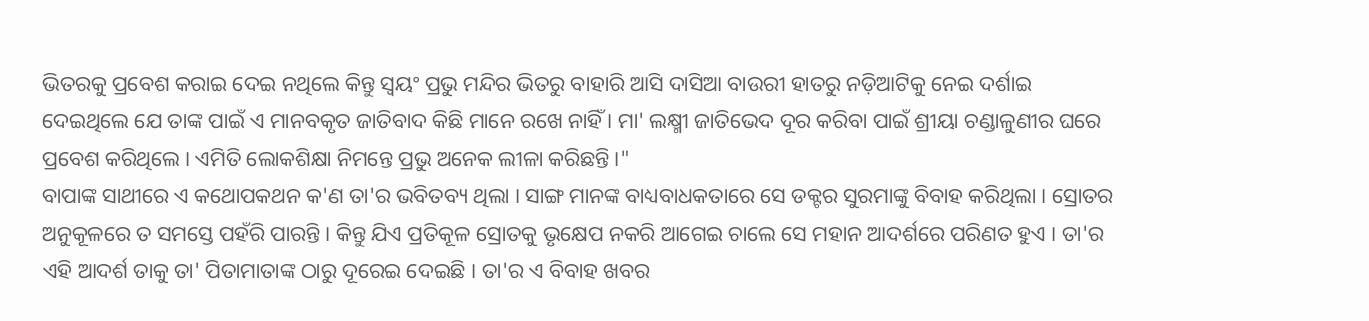ଭିତରକୁ ପ୍ରବେଶ କରାଇ ଦେଇ ନଥିଲେ କିନ୍ତୁ ସ୍ବୟଂ ପ୍ରଭୁ ମନ୍ଦିର ଭିତରୁ ବାହାରି ଆସି ଦାସିଆ ବାଉରୀ ହାତରୁ ନଡ଼ିଆଟିକୁ ନେଇ ଦର୍ଶାଇ ଦେଇଥିଲେ ଯେ ତାଙ୍କ ପାଇଁ ଏ ମାନବକୃତ ଜାତିବାଦ କିଛି ମାନେ ରଖେ ନାହିଁ । ମା' ଲକ୍ଷ୍ମୀ ଜାତିଭେଦ ଦୂର କରିବା ପାଇଁ ଶ୍ରୀୟା ଚଣ୍ଡାଳୁଣୀର ଘରେ ପ୍ରବେଶ କରିଥିଲେ । ଏମିତି ଲୋକଶିକ୍ଷା ନିମନ୍ତେ ପ୍ରଭୁ ଅନେକ ଲୀଳା କରିଛନ୍ତି ।"
ବାପାଙ୍କ ସାଥୀରେ ଏ କଥୋପକଥନ କ'ଣ ତା'ର ଭବିତବ୍ୟ ଥିଲା । ସାଙ୍ଗ ମାନଙ୍କ ବାଧ୍ୟବାଧକତାରେ ସେ ଡକ୍ଟର ସୁରମାଙ୍କୁ ବିବାହ କରିଥିଲା । ସ୍ରୋତର ଅନୁକୂଳରେ ତ ସମସ୍ତେ ପହଁରି ପାରନ୍ତି । କିନ୍ତୁ ଯିଏ ପ୍ରତିକୂଳ ସ୍ରୋତକୁ ଭୃକ୍ଷେପ ନକରି ଆଗେଇ ଚାଲେ ସେ ମହାନ ଆଦର୍ଶରେ ପରିଣତ ହୁଏ । ତା'ର ଏହି ଆଦର୍ଶ ତାକୁ ତା' ପିତାମାତାଙ୍କ ଠାରୁ ଦୂରେଇ ଦେଇଛି । ତା'ର ଏ ବିବାହ ଖବର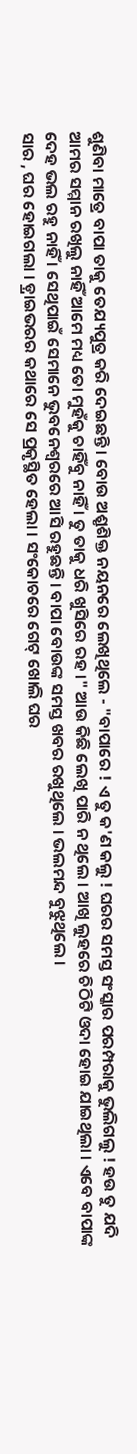ଶୁଣିବା ମାତ୍ରେ ବାପା ତାକୁ ତେଯ୍ୟପୁତ୍ର କରି ଦେଇଛନ୍ତି । ବୋଉ ଅଶ୍ରୃଶିକ୍ତ ନୟନରେ ଲେଖିଥିଲେ - "ବାପାରେ ! ଏ ତୁ କ'ଣ କଲୁ ! ଘରର ସମସ୍ତ ସଂସ୍କାର ପରମ୍ପରାକୁ ଭୁଲିଗଲୁ ! ହଉ ତୁ ଯଦି ଆମର ସମ୍ମାନ ରଖିଲୁ ନାହିଁ ଆମେ ମଧ୍ୟ ତୋ ମୁହଁକୁ ଚାହିଁବୁ ନାହିଁ । ତୁ ତାକୁ ଧରି ଖୁସିରେ ରହ ।" ଆଉ କିଛି ଲେଖି ପାରି ନ ଥିଲେ । ଆଖି ଲୁହରେ ଚିଠିଟି ଓଦା ହୋଇ ଯାଇଥିଲା । ଏବେ ବାପାଙ୍କ ଦେହ ଭଲ ରହୁ ନାହିଁ । ସେଥିପାଇଁ ସେମାନେ ଭୁବନେଶ୍ଵରରେ ଆସି ରହୁଛନ୍ତି । ବାପା ବୋଉଙ୍କ ସମସ୍ତ ଖବର ରଖୁଥିଲେ । ଭଲମନ୍ଦ ବୁଝୁଥିଲେ ।
ସାର , ଘର ହୋଇଗଲା । ଡ଼୍ରାଇଭରର କଥାରେ ସେ ପ୍ରକୃସ୍ଥିତ ହେଲା । ସଂକୋଚରେ ଗେଟ୍ ଖୋଲି ଘର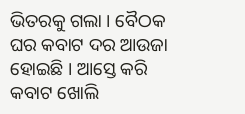ଭିତରକୁ ଗଲା । ବୈଠକ ଘର କବାଟ ଦର ଆଉଜା ହୋଇଛି । ଆସ୍ତେ କରି କବାଟ ଖୋଲି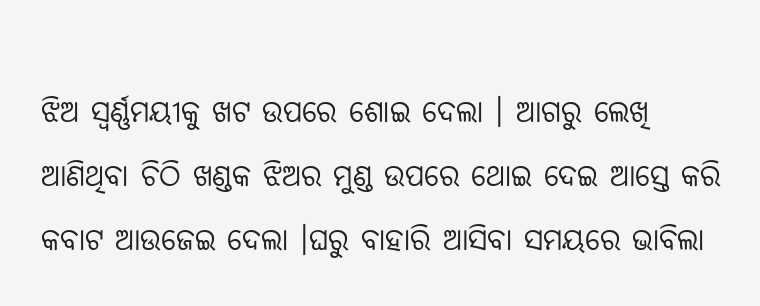ଝିଅ ସ୍ବର୍ଣ୍ଣମୟୀକୁ ଖଟ ଉପରେ ଶୋଇ ଦେଲା । ଆଗରୁ ଲେଖି ଆଣିଥିବା ଚିଠି ଖଣ୍ଡକ ଝିଅର ମୁଣ୍ଡ ଉପରେ ଥୋଇ ଦେଇ ଆସ୍ତେ କରି କବାଟ ଆଉଜେଇ ଦେଲା ।ଘରୁ ବାହାରି ଆସିବା ସମୟରେ ଭାବିଲା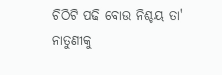ଚିଠିଟି ପଢି ବୋଉ ନିଶ୍ଚୟ ତା' ନାତୁଣୀକୁ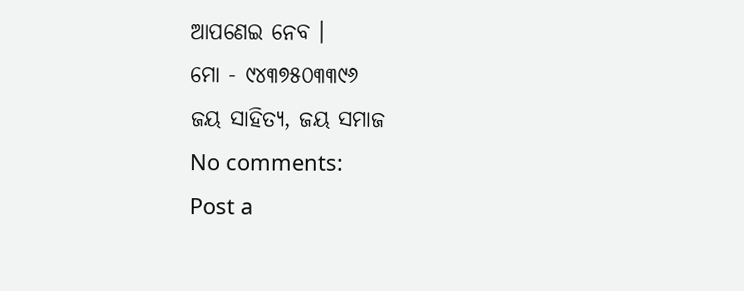ଆପଣେଇ ନେବ ।
ମୋ - ୯୪୩୭୫୦୩୩୯୬
ଜୟ ସାହିତ୍ୟ, ଜୟ ସମାଜ
No comments:
Post a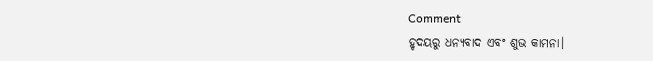Comment
ହୃଦୟରୁ ଧନ୍ୟବାଦ ଏବଂ ଶୁଭ କାମନା।